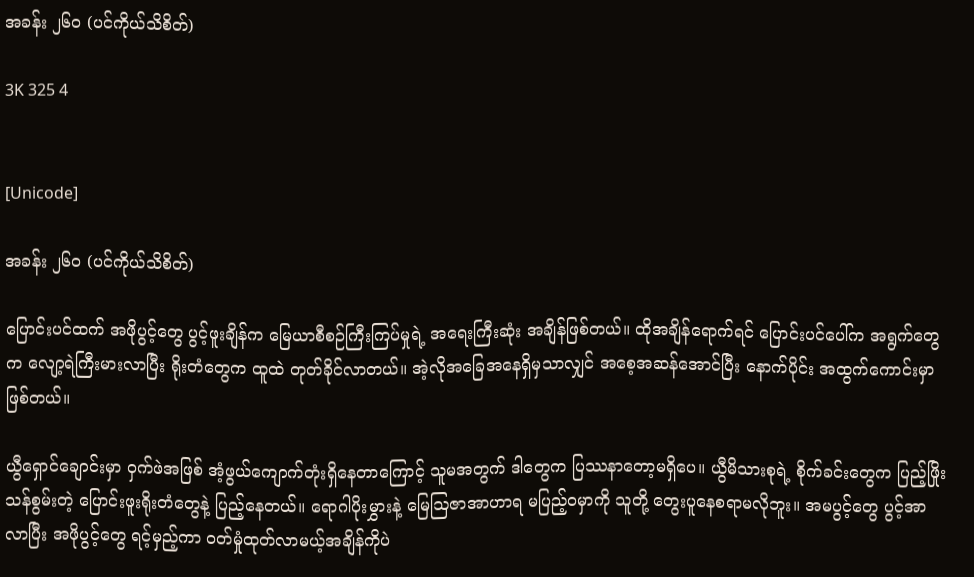အခန်း ၂၆၀ (ပင်ကိုယ်သိစိတ်)

3K 325 4


[Unicode]

အခန်း ၂၆၀ (ပင်ကိုယ်သိစိတ်)

ပြောင်းပင်ထက် အဖိုပွင့်တွေ ပွင့်ဖူးချိန်က မြေယာစီစဉ်ကြီးကြပ်မှုရဲ့ အရေးကြီးဆုံး အချိန်ဖြစ်တယ်။ ထိုအချိန်ရောက်ရင် ပြောင်းပင်ပေါ်က အရွက်တွေက လျော့ရဲကြီးမားလာပြီး ရိုးတံတွေက ထူထဲ တုတ်ခိုင်လာတယ်။ အဲ့လိုအခြေအနေရှိမှသာလျှင် အစေ့အဆန်အောင်ပြီး နောက်ပိုင်း အထွက်ကောင်းမှာဖြစ်တယ်။

ယွီရှောင်ချောင်းမှာ ဝှက်ဖဲအဖြစ် အံ့ဖွယ်ကျောက်တုံးရှိနေတာကြောင့် သူမအတွက် ဒါတွေက ပြဿနာတော့မရှိပေ။ ယွီမိသားစုရဲ့ စိုက်ခင်းတွေက ပြည့်ဖြိုးသန်စွမ်းတဲ့ ပြောင်းဖူးရိုးတံတွေနဲ့ ပြည့်နေတယ်။ ရောဂါပိုးမွှားနဲ့ မြေဩဇာအာဟာရ မပြည့်ဝမှာကို သူတို့ တွေးပူနေစရာမလိုဘူး။ အမပွင့်တွေ ပွင့်အာလာပြီး အဖိုပွင့်တွေ ရင့်မှည့်ကာ ဝတ်မှုံထုတ်လာမယ့်အချိန်ကိုပဲ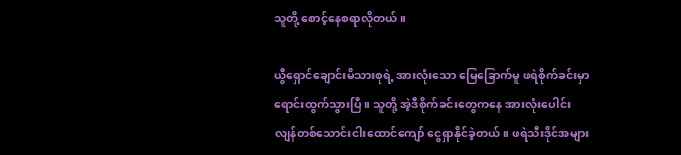သူတို့ စောင့်နေစရာလိုတယ်။

ယွီရှောင်ချောင်းမိသားစုရဲ့ အားလုံးသော မြေခြောက်မူ ဖရဲစိုက်ခင်းမှာ ရောင်းထွက်သွားပြီ။ သူတို့ အဲ့ဒီစိုက်ခင်းတွေကနေ အားလုံးပေါင်း လျန်တစ်သောင်းငါးထောင်ကျော် ငွေရှာနိုင်ခဲ့တယ်။ ဖရဲသီးဒိုင်အများ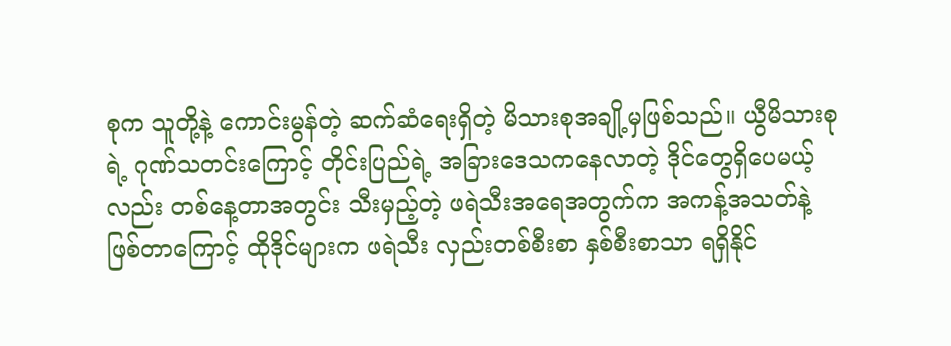စုက သူတို့နဲ့ ကောင်းမွန်တဲ့ ဆက်ဆံရေးရှိတဲ့ မိသားစုအချို့မှဖြစ်သည်။ ယွီမိသားစုရဲ့ ဂုဏ်သတင်းကြောင့် တိုင်းပြည်ရဲ့ အခြားဒေသကနေလာတဲ့ ဒိုင်တွေရှိပေမယ့်လည်း တစ်နေ့တာအတွင်း သီးမှည့်တဲ့ ဖရဲသီးအရေအတွက်က အကန့်အသတ်နဲ့ ဖြစ်တာကြောင့် ထိုဒိုင်များက ဖရဲသီး လှည်းတစ်စီးစာ နှစ်စီးစာသာ ရရှိနိုင်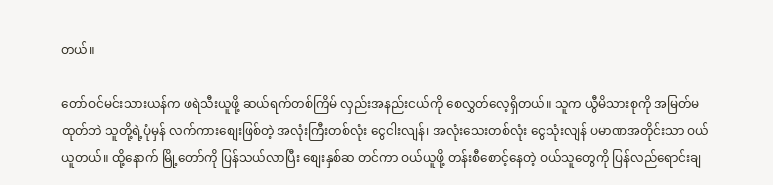တယ်။

တော်ဝင်မင်းသားယန်က ဖရဲသီးယူဖို့ ဆယ်ရက်တစ်ကြိမ် လှည်းအနည်းငယ်ကို စေလွှတ်လေ့ရှိတယ်။ သူက ယွီမိသားစုကို အမြတ်မထုတ်ဘဲ သူတို့ရဲ့ပုံမှန် လက်ကားစျေးဖြစ်တဲ့ အလုံးကြီးတစ်လုံး ငွေငါးလျန်၊ အလုံးသေးတစ်လုံး ငွေသုံးလျန် ပမာဏအတိုင်းသာ ဝယ်ယူတယ်။ ထို့နောက် မြို့တော်ကို ပြန်သယ်လာပြီး စျေးနှစ်ဆ တင်ကာ ဝယ်ယူဖို့ တန်းစီစောင့်နေတဲ့ ဝယ်သူတွေကို ပြန်လည်ရောင်းချ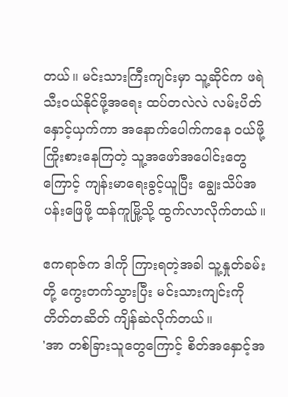တယ်။ မင်းသားကြီးကျင်းမှာ သူ့ဆိုင်က ဖရဲသီးဝယ်နိုင်ဖို့အရေး ထပ်တလဲလဲ လမ်းပိတ် နှောင့်ယှက်ကာ အနောက်ပေါက်ကနေ ဝယ်ဖို့ ကြိုးစားနေကြတဲ့ သူ့အဖော်အပေါင်းတွေကြောင့် ကျန်းမာရေးခွင့်ယူပြီး ချွေးသိပ်အပန်းဖြေဖို့ ထန်ကူမြို့သို့ ထွက်လာလိုက်တယ်။

ဧကရာဇ်က ဒါကို ကြားရတဲ့အခါ သူ့နှုတ်ခမ်းတို့ ကွေးတက်သွားပြီး မင်းသားကျင်းကို တိတ်တဆိတ် ကျိန်ဆဲလိုက်တယ်။
'အာ တစ်ခြားသူတွေကြောင့် စိတ်အနှောင့်အ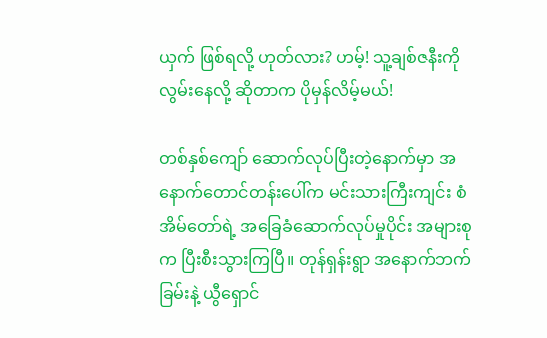ယှက် ဖြစ်ရလို့ ဟုတ်လား? ဟမ့်! သူ့ချစ်ဇနီးကို လွမ်းနေလို့ ဆိုတာက ပိုမှန်လိမ့်မယ်!

တစ်နှစ်ကျော် ဆောက်လုပ်ပြီးတဲ့နောက်မှာ အနောက်တောင်တန်းပေါ်က မင်းသားကြီးကျင်း စံအိမ်တော်ရဲ့ အခြေခံဆောက်လုပ်မှုပိုင်း အများစုက ပြီးစီးသွားကြပြီ။ တုန်ရှန်းရွာ အနောက်ဘက်ခြမ်းနဲ့ ယွီရှောင်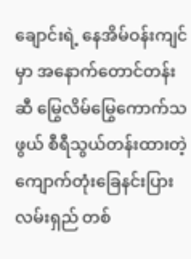ချောင်းရဲ့ နေအိမ်ဝန်းကျင်မှာ အနောက်တောင်တန်းဆီ မြွေလိမ်မြွေကောက်သဖွယ် စီရီသွယ်တန်းထားတဲ့ ကျောက်တုံးခြေနင်းပြားလမ်းရှည် တစ်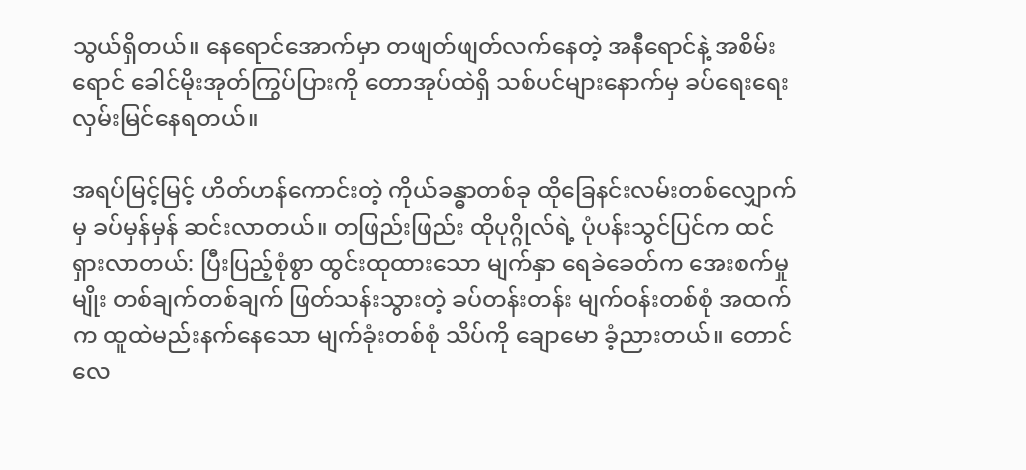သွယ်ရှိတယ်။ နေရောင်အောက်မှာ တဖျတ်ဖျတ်လက်နေတဲ့ အနီရောင်နဲ့ အစိမ်းရောင် ခေါင်မိုးအုတ်ကြွပ်ပြားကို တောအုပ်ထဲရှိ သစ်ပင်များနောက်မှ ခပ်ရေးရေး လှမ်းမြင်နေရတယ်။

အရပ်မြင့်မြင့် ဟိတ်ဟန်ကောင်းတဲ့ ကိုယ်ခန္ဓာတစ်ခု ထိုခြေနင်းလမ်းတစ်လျှောက်မှ ခပ်မှန်မှန် ဆင်းလာတယ်။ တဖြည်းဖြည်း ထိုပုဂ္ဂိုလ်ရဲ့ ပုံပန်းသွင်ပြင်က ထင်ရှားလာတယ်: ပြီးပြည့်စုံစွာ ထွင်းထုထားသော မျက်နှာ ရေခဲခေတ်က အေးစက်မှုမျိုး တစ်ချက်တစ်ချက် ဖြတ်သန်းသွားတဲ့ ခပ်တန်းတန်း မျက်ဝန်းတစ်စုံ အထက်က ထူထဲမည်းနက်နေသော မျက်ခုံးတစ်စုံ သိပ်ကို ချောမော ခံ့ညားတယ်။ တောင်လေ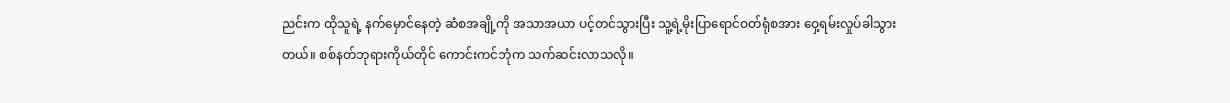ညင်းက ထိုသူရဲ့ နက်မှောင်နေတဲ့ ဆံစအချို့ကို အသာအယာ ပင့်တင်သွားပြီး သူ့ရဲ့မိုးပြာရောင်ဝတ်ရုံစအား ဝှေ့ရမ်းလှုပ်ခါသွားတယ်။ စစ်နတ်ဘုရားကိုယ်တိုင် ကောင်းကင်ဘုံက သက်ဆင်းလာသလို။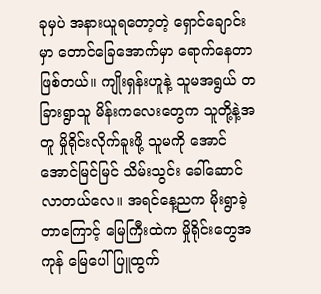ခုမှပဲ အနားယူရတော့တဲ့ ရှောင်ချောင်းမှာ တောင်ခြေအောက်မှာ ရောက်နေတာဖြစ်တယ်။ ကျိုးရှန်းဟူနဲ့ သူမအရွယ် တခြားရွာသူ မိန်းကလေးတွေက သူတို့နဲ့အတူ မှိုရိုင်းလိုက်ခူးဖို့ သူမကို အောင်အောင်မြင်မြင် သိမ်းသွင်း ခေါ်ဆောင်လာတယ်လေ။ အရင်နေ့ညက မိုးရွာခဲ့တာကြောင့် မြေကြီးထဲက မှိုရိုင်းတွေအကုန် မြေပေါ်ပြူထွက်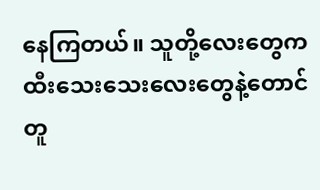နေကြတယ်။ သူတို့လေးတွေက ထီးသေးသေးလေးတွေနဲ့တောင် တူ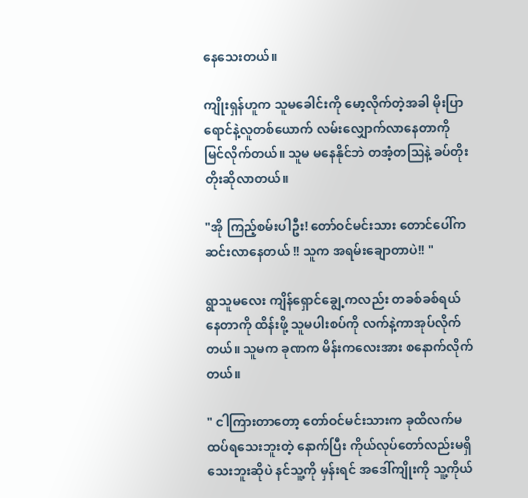နေသေးတယ်။

ကျိုးရှန်ဟူက သူမခေါင်းကို မော့လိုက်တဲ့အခါ မိုးပြာရောင်နဲ့လူတစ်ယောက် လမ်းလျှောက်လာနေတာကို မြင်လိုက်တယ်။ သူမ မနေနိုင်ဘဲ တအံ့တဩနဲ့ ခပ်တိုးတိုးဆိုလာတယ်။

"အို ကြည့်စမ်းပါဦး! တော်ဝင်မင်းသား တောင်ပေါ်က ဆင်းလာနေတယ် !! သူက အရမ်းချောတာပဲ!! "

ရွာသူမလေး ကျိန်ရှောင်ချွေ့ကလည်း တခစ်ခစ်ရယ်နေတာကို ထိန်းဖို့ သူမပါးစပ်ကို လက်နဲ့ကာအုပ်လိုက်တယ်။ သူမက ခုဏက မိန်းကလေးအား စနောက်လိုက်တယ်။

" ငါကြားတာတော့ တော်ဝင်မင်းသားက ခုထိလက်မထပ်ရသေးဘူးတဲ့ နောက်ပြီး ကိုယ်လုပ်တော်လည်းမရှိသေးဘူးဆိုပဲ နင်သူ့ကို မှန်းရင် အဒေါ်ကျိုးကို သူ့ကိုယ်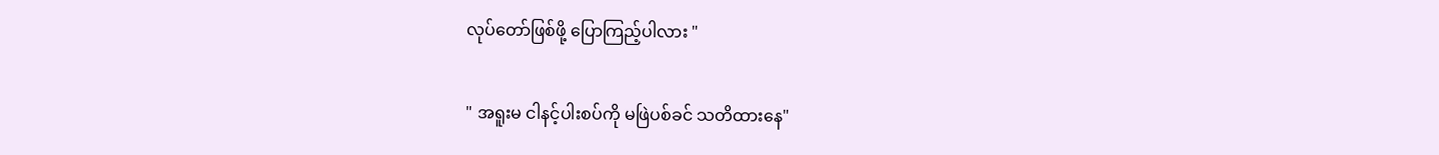လုပ်တော်ဖြစ်ဖို့ ပြောကြည့်ပါလား "

" အရူးမ ငါနင့်ပါးစပ်ကို မဖြဲပစ်ခင် သတိထားနေ"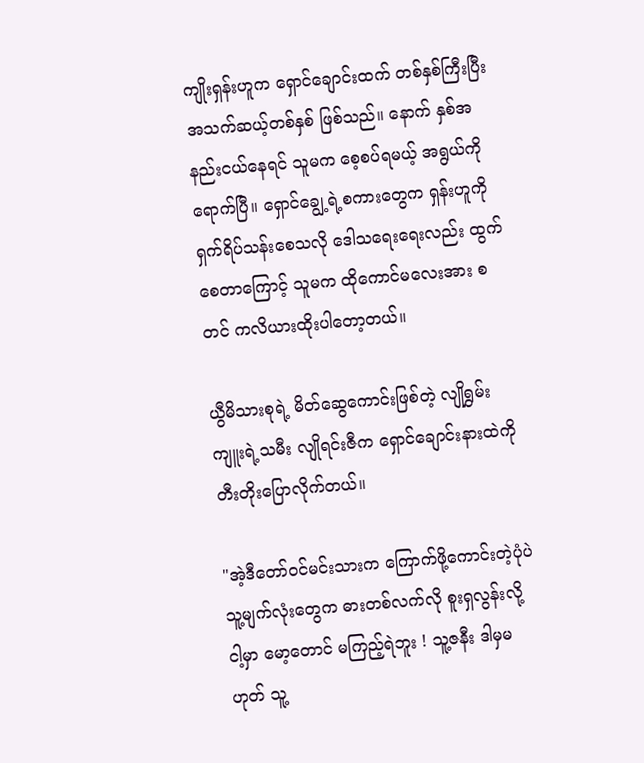ကျိုးရှန်းဟူက ရှောင်ချောင်းထက် တစ်နှစ်ကြီးပြီး အသက်ဆယ့်တစ်နှစ် ဖြစ်သည်။ နောက် နှစ်အနည်းငယ်နေရင် သူမက စေ့စပ်ရမယ့် အရွယ်ကိုရောက်ပြီ။ ရှောင်ချွေ့ရဲ့စကားတွေက ရှန်းဟူကို ရှက်ရိပ်သန်းစေသလို ဒေါသရေးရေးလည်း ထွက်စေတာကြောင့် သူမက ထိုကောင်မလေးအား စတင် ကလိယားထိုးပါတော့တယ်။

ယွီမိသားစုရဲ့ မိတ်ဆွေကောင်းဖြစ်တဲ့ လျိုရွှမ်းကျူးရဲ့သမီး လျိုရင်းဇီက ရှောင်ချောင်းနားထဲကို တီးတိုးပြောလိုက်တယ်။

"အဲ့ဒီတော်ဝင်မင်းသားက ကြောက်ဖို့ကောင်းတဲ့ပုံပဲ သူ့မျက်လုံးတွေက ဓားတစ်လက်လို စူးရှလွန်းလို့ ငါ့မှာ မော့တောင် မကြည့်ရဲဘူး ! သူ့ဇနီး ဒါမှမဟုတ် သူ့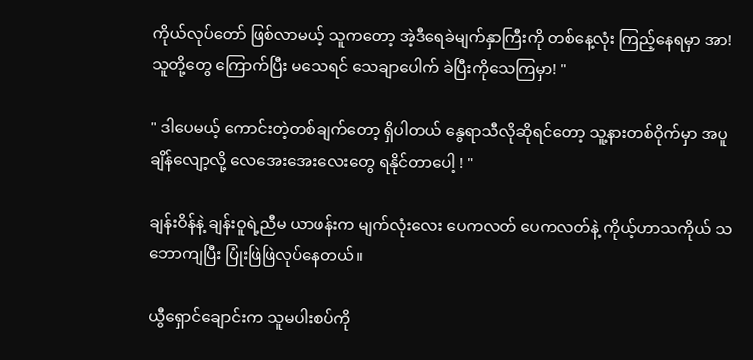ကိုယ်လုပ်တော် ဖြစ်လာမယ့် သူကတော့ အဲ့ဒီရေခဲမျက်နှာကြီးကို တစ်နေ့လုံး ကြည့်နေရမှာ အာ! သူတို့တွေ ကြောက်ပြီး မသေရင် သေချာပေါက် ခဲပြီးကိုသေကြမှာ! "

" ဒါပေမယ့် ကောင်းတဲ့တစ်ချက်တော့ ရှိပါတယ် နွေရာသီလိုဆိုရင်တော့ သူ့နားတစ်ဝိုက်မှာ အပူချိန်လျော့လို့ လေအေးအေးလေးတွေ ရနိုင်တာပေါ့ ! "

ချန်းဝိန်နဲ့ ချန်းဝူရဲ့ညီမ ယာဖန်းက မျက်လုံးလေး ပေကလတ် ပေကလတ်နဲ့ ကိုယ့်ဟာသကိုယ် သဘောကျပြီး ပြုံးဖြဲဖြဲလုပ်နေတယ်။

ယွီရှောင်ချောင်းက သူမပါးစပ်ကို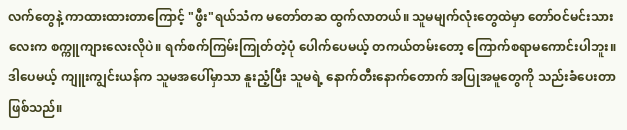လက်တွေနဲ့ ကာထားထားတာကြောင့် "ဖွီး"ရယ်သံက မတော်တဆ ထွက်လာတယ်။ သူမမျက်လုံးတွေထဲမှာ တော်ဝင်မင်းသားလေးက စက္ကူကျားလေးလိုပဲ။ ရက်စက်ကြမ်းကြုတ်တဲ့ပုံ ပေါက်ပေမယ့် တကယ်တမ်းတော့ ကြောက်စရာမကောင်းပါဘူး။ ဒါပေမယ့် ကျူးကျွင်းယန်က သူမအပေါ်မှာသာ နူးညံ့ပြီး သူမရဲ့ နောက်တီးနောက်တောက် အပြုအမူတွေကို သည်းခံပေးတာဖြစ်သည်။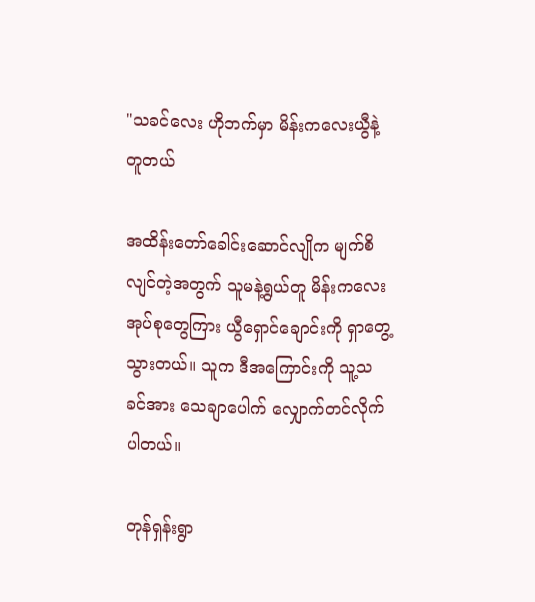"သခင်လေး ဟိုဘက်မှာ မိန်းကလေးယွီနဲ့တူတယ်

အထိန်းတော်ခေါင်းဆောင်လျိုက မျက်စိလျင်တဲ့အတွက် သူမနဲ့ရွယ်တူ မိန်းကလေးအုပ်စုတွေကြား ယွီရှောင်ချောင်းကို ရှာတွေ့သွားတယ်။ သူက ဒီအကြောင်းကို သူ့သခင်အား သေချာပေါက် လျှောက်တင်လိုက်ပါတယ်။

တုန်ရှန်းရွာ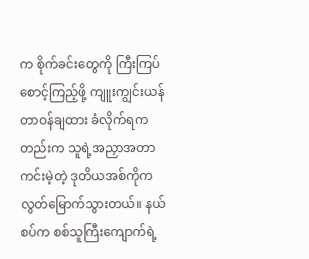က စိုက်ခင်းတွေကို ကြီးကြပ်စောင့်ကြည့်ဖို့ ကျူးကျွင်းယန် တာဝန်ချထား ခံလိုက်ရကတည်းက သူရဲ့အညှာအတာကင်းမဲ့တဲ့ ဒုတိယအစ်ကိုက လွတ်မြောက်သွားတယ်။ နယ်စပ်က စစ်သူကြီးကျောက်ရဲ့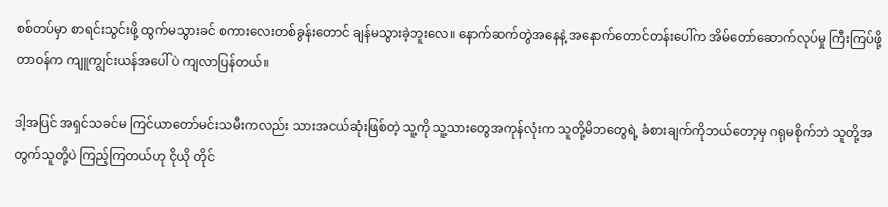စစ်တပ်မှာ စာရင်းသွင်းဖို့ ထွက်မသွားခင် စကားလေးတစ်ခွန်းတောင် ချန်မသွားခဲ့ဘူးလေ။ နောက်ဆက်တွဲအနေနဲ့ အနောက်တောင်တန်းပေါ်က အိမ်တော်ဆောက်လုပ်မှု ကြီးကြပ်ဖို့တာဝန်က ကျူကျွင်းယန်အပေါ်ပဲ ကျလာပြန်တယ်။

ဒါ့အပြင် အရှင်သခင်မ ကြင်ယာတော်မင်းသမီးကလည်း သားအငယ်ဆုံးဖြစ်တဲ့ သူ့ကို သူ့သားတွေအကုန်လုံးက သူတို့မိဘတွေရဲ့ ခံစားချက်ကိုဘယ်တော့မှ ဂရုမစိုက်ဘဲ သူတို့အတွက်သူတို့ပဲ ကြည့်ကြတယ်ဟု ငိုယို တိုင်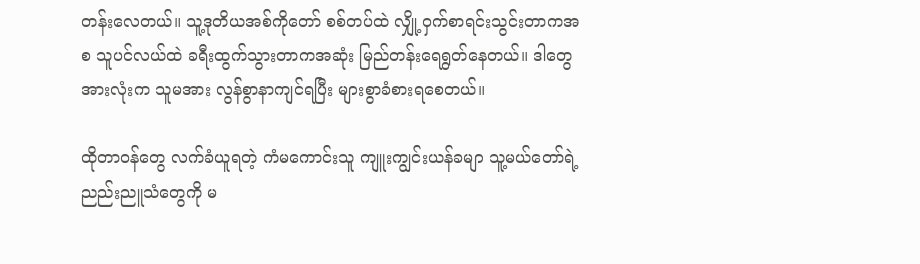တန်းလေတယ်။ သူ့ဒုတိယအစ်ကိုတော် စစ်တပ်ထဲ လျှို့ဝှက်စာရင်းသွင်းတာကအစ သူပင်လယ်ထဲ ခရီးထွက်သွားတာကအဆုံး မြည်တန်းရေရွတ်နေတယ်။ ဒါတွေအားလုံးက သူမအား လွန်စွာနာကျင်ရပြီး များစွာခံစားရစေတယ်။

ထိုတာဝန်တွေ လက်ခံယူရတဲ့ ကံမကောင်းသူ ကျူးကျွင်းယန်ခမျာ သူ့မယ်တော်ရဲ့ ညည်းညူသံတွေကို မ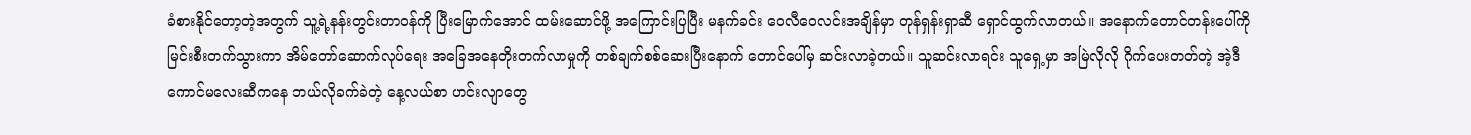ခံစားနိုင်တော့တဲ့အတွက် သူ့ရဲ့နန်းတွင်းတာဝန်ကို ပြီးမြောက်အောင် ထမ်းဆောင်ဖို့ အကြောင်းပြပြီး မနက်ခင်း ဝေလီဝေလင်းအချိန်မှာ တုန်ရှန်းရှာဆီ ရှောင်ထွက်လာတယ်။ အနောက်တောင်တန်းပေါ်ကို မြင်းစီးတက်သွားကာ အိမ်တော်ဆောက်လုပ်ရေး အခြေအနေတိုးတက်လာမှုကို တစ်ချက်စစ်ဆေးပြီးနောက် တောင်ပေါ်မှ ဆင်းလာခဲ့တယ်။ သူဆင်းလာရင်း သူရှေ့မှာ အမြဲလိုလို ဂိုက်ပေးတတ်တဲ့ အဲ့ဒီကောင်မလေးဆီကနေ ဘယ်လိုခက်ခဲတဲ့ နေ့လယ်စာ ဟင်းလျာတွေ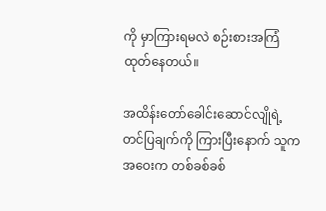ကို မှာကြားရမလဲ စဉ်းစားအကြံထုတ်နေတယ်။

အထိန်းတော်ခေါင်းဆောင်လျိုရဲ့ တင်ပြချက်ကို ကြားပြီးနောက် သူက အဝေးက တစ်ခစ်ခစ်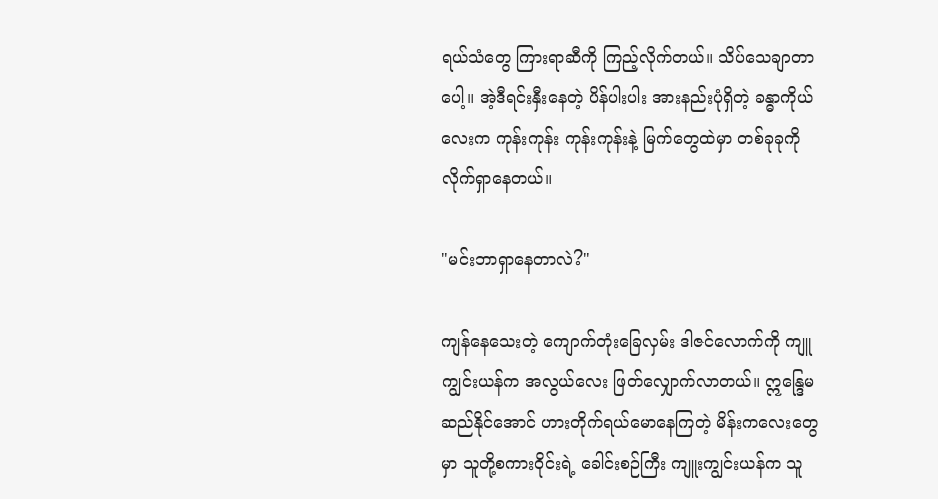ရယ်သံတွေ ကြားရာဆီကို ကြည့်လိုက်တယ်။ သိပ်သေချာတာပေါ့။ အဲ့ဒီရင်းနှီးနေတဲ့ ပိန်ပါးပါး အားနည်းပုံရှိတဲ့ ခန္ဓာကိုယ်လေးက ကုန်းကုန်း ကုန်းကုန်းနဲ့ မြက်တွေထဲမှာ တစ်ခုခုကို လိုက်ရှာနေတယ်။

"မင်းဘာရှာနေတာလဲ?"

ကျန်နေသေးတဲ့ ကျောက်တုံးခြေလှမ်း ဒါဇင်လောက်ကို ကျူကျွင်းယန်က အလွယ်လေး ဖြတ်လျှောက်လာတယ်။ ဣန္ဒြေမဆည်နိုင်အောင် ဟားတိုက်ရယ်မောနေကြတဲ့ မိန်းကလေးတွေမှာ သူတို့စကားဝိုင်းရဲ့ ခေါင်းစဉ်ကြီး ကျူးကျွင်းယန်က သူ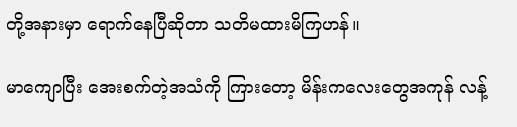တို့အနားမှာ ရောက်နေပြီဆိုတာ သတိမထားမိကြဟန်။

မာကျောပြီး အေးစက်တဲ့အသံကို ကြားတော့ မိန်းကလေးတွေအကုန် လန့်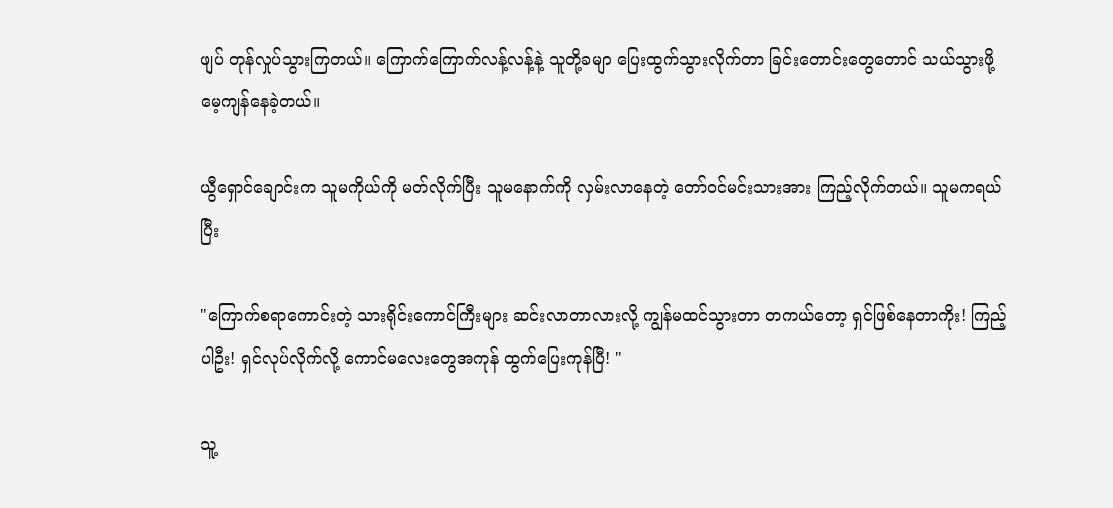ဖျပ် တုန်လှုပ်သွားကြတယ်။ ကြောက်ကြောက်လန့်လန့်နဲ့ သူတို့ခမျာ ပြေးထွက်သွားလိုက်တာ ခြင်းတောင်းတွေတောင် သယ်သွားဖို့ မေ့ကျန်နေခဲ့တယ်။

ယွီရှောင်ချောင်းက သူမကိုယ်ကို မတ်လိုက်ပြီး သူမနောက်ကို လှမ်းလာနေတဲ့ တော်ဝင်မင်းသားအား ကြည့်လိုက်တယ်။ သူမကရယ်ပြီး

"ကြောက်စရာကောင်းတဲ့ သားရိုင်းကောင်ကြီးများ ဆင်းလာတာလားလို့ ကျွန်မထင်သွားတာ တကယ်တော့ ရှင်ဖြစ်နေတာကိုး! ကြည့်ပါဦး! ရှင်လုပ်လိုက်လို့ ကောင်မလေးတွေအကုန် ထွက်ပြေးကုန်ပြီ! "

သူ့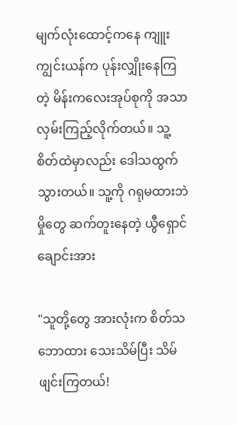မျက်လုံးထောင့်ကနေ ကျူးကျွင်းယန်က ပုန်းလျှိုးနေကြတဲ့ မိန်းကလေးအုပ်စုကို အသာလှမ်းကြည့်လိုက်တယ်။ သူ့စိတ်ထဲမှာလည်း ဒေါသထွက်သွားတယ်။ သူ့ကို ဂရုမထားဘဲ မှိုတွေ ဆက်တူးနေတဲ့ ယွီရှောင်ချောင်းအား

"သူတို့တွေ အားလုံးက စိတ်သဘောထား သေးသိမ်ပြီး သိမ်ဖျင်းကြတယ်!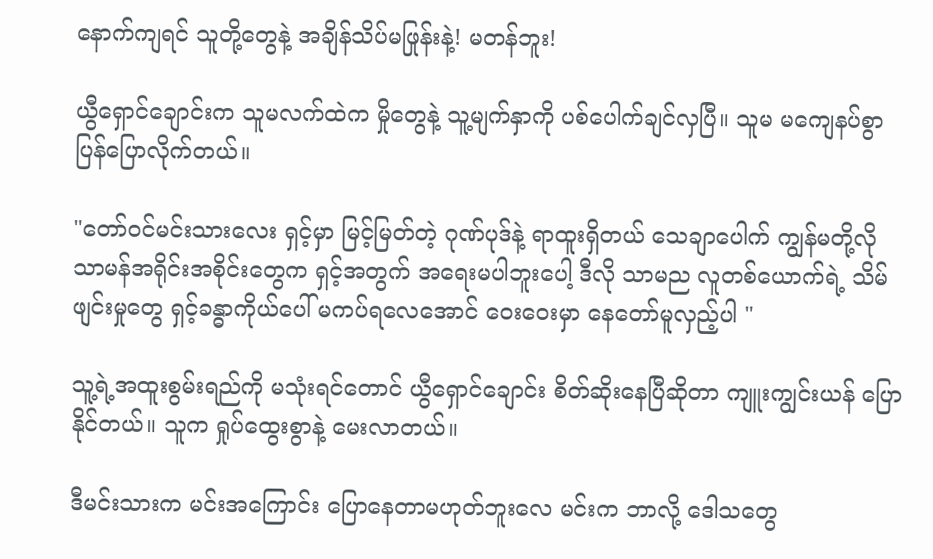နောက်ကျရင် သူတို့တွေနဲ့ အချိန်သိပ်မဖြုန်းနဲ့! မတန်ဘူး!

ယွီရှောင်ချောင်းက သူမလက်ထဲက မှိုတွေနဲ့ သူ့မျက်နှာကို ပစ်ပေါက်ချင်လှပြီ။ သူမ မကျေနပ်စွာ ပြန်ပြောလိုက်တယ်။

"တော်ဝင်မင်းသားလေး ရှင့်မှာ မြင့်မြတ်တဲ့ ဂုဏ်ပုဒ်နဲ့ ရာထူးရှိတယ် သေချာပေါက် ကျွန်မတို့လို သာမန်အရိုင်းအစိုင်းတွေက ရှင့်အတွက် အရေးမပါဘူးပေါ့ ဒီလို သာမည လူတစ်ယောက်ရဲ့ သိမ်ဖျင်းမှုတွေ ရှင့်ခန္ဓာကိုယ်ပေါ် မကပ်ရလေအောင် ဝေးဝေးမှာ နေတော်မူလှည့်ပါ "

သူ့ရဲ့အထူးစွမ်းရည်ကို မသုံးရင်တောင် ယွီရှောင်ချောင်း စိတ်ဆိုးနေပြီဆိုတာ ကျူးကျွင်းယန် ပြောနိုင်တယ်။ သူက ရှုပ်ထွေးစွာနဲ့ မေးလာတယ်။

ဒီမင်းသားက မင်းအကြောင်း ပြောနေတာမဟုတ်ဘူးလေ မင်းက ဘာလို့ ဒေါသတွေ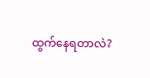ထွက်နေရတာလဲ?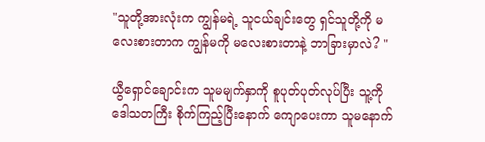"သူတို့အားလုံးက ကျွန်မရဲ့ သူငယ်ချင်းတွေ ရှင်သူတို့ကို မလေးစားတာက ကျွန်မကို မလေးစားတာနဲ့ ဘာခြားမှာလဲ? "

ယွီရှောင်ချောင်းက သူမမျက်နှာကို စူပုတ်ပုတ်လုပ်ပြီး သူ့ကို ဒေါသတကြီး စိုက်ကြည့်ပြီးနောက် ကျောပေးကာ သူမနောက်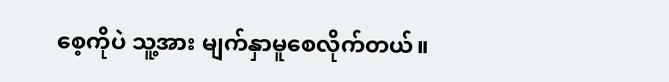စေ့ကိုပဲ သူ့အား မျက်နှာမူစေလိုက်တယ်။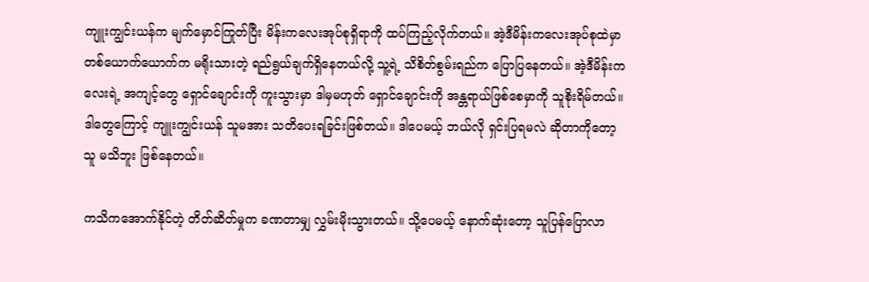ကျူးကျွင်းယန်က မျက်မှောင်ကြုတ်ပြီး မိန်းကလေးအုပ်စုရှိရာကို ထပ်ကြည့်လိုက်တယ်။ အဲ့ဒီမိန်းကလေးအုပ်စုထဲမှာ တစ်ယောက်ယောက်က မရိုးသားတဲ့ ရည်ရွယ်ချက်ရှိနေတယ်လို့ သူ့ရဲ့ သိစိတ်စွမ်းရည်က ပြောပြနေတယ်။ အဲ့ဒီမိန်းကလေးရဲ့ အကျင့်တွေ ရှောင်ချောင်းကို ကူးသွားမှာ ဒါမှမဟုတ် ရှောင်ချောင်းကို အန္တရာယ်ဖြစ်စေမှာကို သူစိုးရိမ်တယ်။ ဒါတွေကြောင့် ကျူးကျွင်းယန် သူမအား သတိပေးရခြင်းဖြစ်တယ်။ ဒါပေမယ့် ဘယ်လို ရှင်းပြရမလဲ ဆိုတာကိုတော့ သူ မသိဘူး ဖြစ်နေတယ်။

ကသိကအောက်နိုင်တဲ့ တိတ်ဆိတ်မှုက ခဏတာမျှ လွှမ်းမိုးသွားတယ်။ သို့ပေမယ့် နောက်ဆုံးတော့ သူပြန်ပြောလာ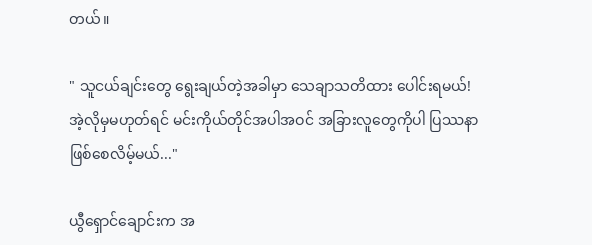တယ်။

" သူငယ်ချင်းတွေ ရွေးချယ်တဲ့အခါမှာ သေချာသတိထား ပေါင်းရမယ်! အဲ့လိုမှမဟုတ်ရင် မင်းကိုယ်တိုင်အပါအဝင် အခြားလူတွေကိုပါ ပြဿနာဖြစ်စေလိမ့်မယ်..."

ယွီရှောင်ချောင်းက အ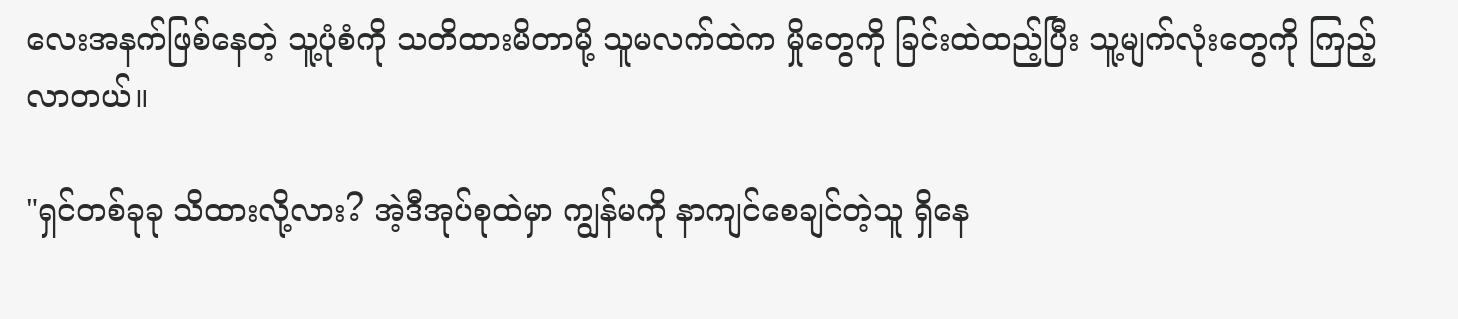လေးအနက်ဖြစ်နေတဲ့ သူ့ပုံစံကို သတိထားမိတာမို့ သူမလက်ထဲက မှိုတွေကို ခြင်းထဲထည့်ပြီး သူ့မျက်လုံးတွေကို ကြည့်လာတယ်။

"ရှင်တစ်ခုခု သိထားလို့လား? အဲ့ဒီအုပ်စုထဲမှာ ကျွန်မကို နာကျင်စေချင်တဲ့သူ ရှိနေ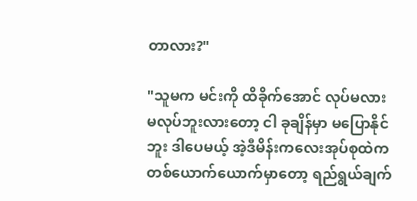တာလား?"

"သူမက မင်းကို ထိခိုက်အောင် လုပ်မလား မလုပ်ဘူးလားတော့ ငါ ခုချိန်မှာ မပြောနိုင်ဘူး ဒါပေမယ့် အဲ့ဒီမိန်းကလေးအုပ်စုထဲက တစ်ယောက်ယောက်မှာတော့ ရည်ရွယ်ချက်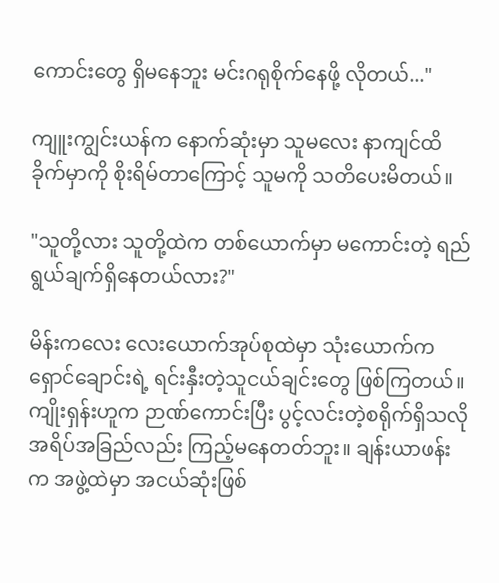ကောင်းတွေ ရှိမနေဘူး မင်းဂရုစိုက်နေဖို့ လိုတယ်..."

ကျူးကျွင်းယန်က နောက်ဆုံးမှာ သူမလေး နာကျင်ထိခိုက်မှာကို စိုးရိမ်တာကြောင့် သူမကို သတိပေးမိတယ်။

"သူတို့လား သူတို့ထဲက တစ်ယောက်မှာ မကောင်းတဲ့ ရည်ရွယ်ချက်ရှိနေတယ်လား?"

မိန်းကလေး လေးယောက်အုပ်စုထဲမှာ သုံးယောက်က ရှောင်ချောင်းရဲ့ ရင်းနှီးတဲ့သူငယ်ချင်းတွေ ဖြစ်ကြတယ်။ ကျိုးရှန်းဟူက ဉာဏ်ကောင်းပြီး ပွင့်လင်းတဲ့စရိုက်ရှိသလို အရိပ်အခြည်လည်း ကြည့်မနေတတ်ဘူး။ ချန်းယာဖန်းက အဖွဲ့ထဲမှာ အငယ်ဆုံးဖြစ်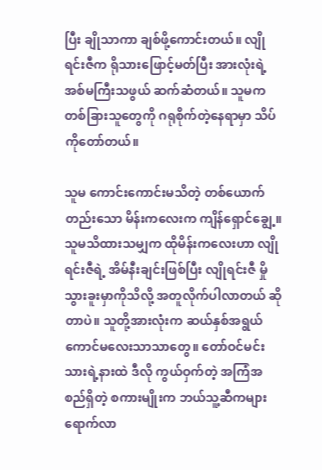ပြီး ချိုသာကာ ချစ်ဖို့ကောင်းတယ်။ လျိုရင်းဇီက ရိုသားဖြောင့်မတ်ပြီး အားလုံးရဲ့ အစ်မကြီးသဖွယ် ဆက်ဆံတယ်။ သူမက တစ်ခြားသူတွေကို ဂရုစိုက်တဲ့နေရာမှာ သိပ်ကိုတော်တယ်။

သူမ ကောင်းကောင်းမသိတဲ့ တစ်ယောက်တည်းသော မိန်းကလေးက ကျိန်ရှောင်ချွေ့။ သူမသိထားသမျှက ထိုမိန်းကလေးဟာ လျိုရင်းဇီရဲ့ အိမ်နီးချင်းဖြစ်ပြီး လျိုရင်းဇီ မှိုသွားခူးမှာကိုသိလို့ အတူလိုက်ပါလာတယ် ဆိုတာပဲ။ သူတို့အားလုံးက ဆယ်နှစ်အရွယ် ကောင်မလေးသာသာတွေ။ တော်ဝင်မင်းသားရဲ့နားထဲ ဒီလို ကွယ်ဝှက်တဲ့ အကြံအစည်ရှိတဲ့ စကားမျိုးက ဘယ်သူ့ဆီကများ ရောက်လာ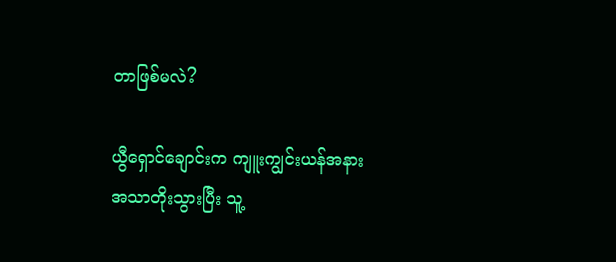တာဖြစ်မလဲ?

ယွီရှောင်ချောင်းက ကျူးကျွင်းယန်အနား အသာတိုးသွားပြီး သူ့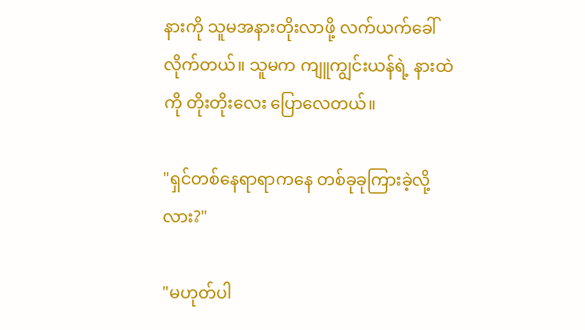နားကို သူမအနားတိုးလာဖို့ လက်ယက်ခေါ်လိုက်တယ်။ သူမက ကျူကျွင်းယန်ရဲ့ နားထဲကို တိုးတိုးလေး ပြောလေတယ်။

"ရှင်တစ်နေရာရာကနေ တစ်ခုခုကြားခဲ့လို့လား?"

"မဟုတ်ပါ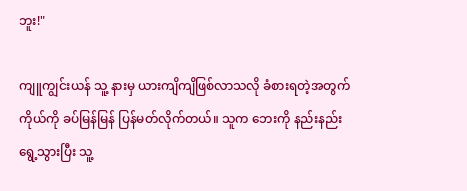ဘူး!"

ကျူကျွင်းယန် သူ့ နားမှ ယားကျိကျိဖြစ်လာသလို ခံစားရတဲ့အတွက် ကိုယ်ကို ခပ်မြန်မြန် ပြန်မတ်လိုက်တယ်။ သူက ဘေးကို နည်းနည်းရွေ့သွားပြီး သူ့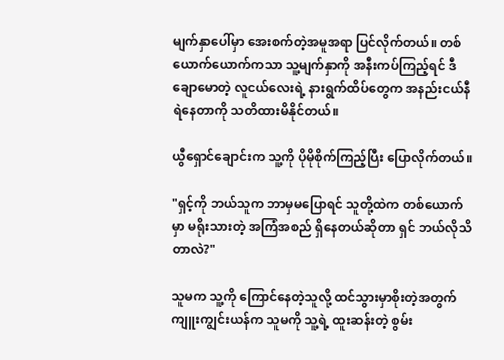မျက်နှာပေါ်မှာ အေးစက်တဲ့အမူအရာ ပြင်လိုက်တယ်။ တစ်ယောက်ယောက်ကသာ သူ့မျက်နှာကို အနီးကပ်ကြည့်ရင် ဒီချောမောတဲ့ လူငယ်လေးရဲ့ နားရွက်ထိပ်တွေက အနည်းငယ်နီရဲနေတာကို သတိထားမိနိုင်တယ်။

ယွီရှောင်ချောင်းက သူ့ကို ပိုမိုစိုက်ကြည့်ပြီး ပြောလိုက်တယ်။

"ရှင့်ကို ဘယ်သူက ဘာမှမပြောရင် သူတို့ထဲက တစ်ယောက်မှာ မရိုးသားတဲ့ အကြံအစည် ရှိနေတယ်ဆိုတာ ရှင် ဘယ်လိုသိတာလဲ?"

သူမက သူ့ကို ကြောင်နေတဲ့သူလို့ ထင်သွားမှာစိုးတဲ့အတွက် ကျူးကျွင်းယန်က သူမကို သူ့ရဲ့ ထူးဆန်းတဲ့ စွမ်း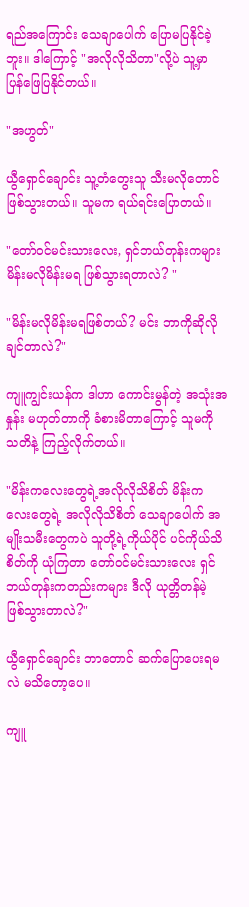ရည်အကြောင်း သေချာပေါက် ပြောမပြနိုင်ခဲ့ဘူး။ ဒါကြောင့် "အလိုလိုသိတာ"လို့ပဲ သူ့မှာ ပြန်ဖြေပြနိုင်တယ်။

"အဟွတ်"

ယွီရှောင်ချောင်း သူ့တံတွေးသူ သီးမလိုတောင် ဖြစ်သွားတယ်။ သူမက ရယ်ရင်းပြောတယ်။

"တော်ဝင်မင်းသားလေး, ရှင်ဘယ်တုန်းကများ မိန်းမလိုမိန်းမရ ဖြစ်သွားရတာလဲ? "

"မိန်းမလိုမိန်းမရဖြစ်တယ်? မင်း ဘာကိုဆိုလိုချင်တာလဲ?"

ကျူကျွင်းယန်က ဒါဟာ ကောင်းမွန်တဲ့ အသုံးအနှုန်း မဟုတ်တာကို ခံစားမိတာကြောင့် သူမကို သတိနဲ့ ကြည့်လိုက်တယ်။

"မိန်းကလေးတွေရဲ့အလိုလိုသိစိတ် မိန်းကလေးတွေရဲ့ အလိုလိုသိစိတ် သေချာပေါက် အမျိုးသမီးတွေကပဲ သူတို့ရဲ့ကိုယ်ပိုင် ပင်ကိုယ်သိစိတ်ကို ယုံကြတာ တော်ဝင်မင်းသားလေး ရှင်ဘယ်တုန်းကတည်းကများ ဒီလို ယုတ္တိတန်မဲ့ ဖြစ်သွားတာလဲ?"

ယွီရှောင်ချောင်း ဘာတောင် ဆက်ပြောပေးရမလဲ မသိတော့ပေ။

ကျူ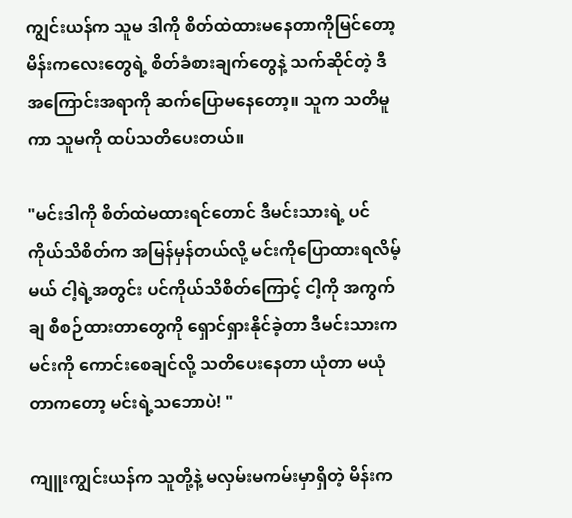ကျွင်းယန်က သူမ ဒါကို စိတ်ထဲထားမနေတာကိုမြင်တော့ မိန်းကလေးတွေရဲ့ စိတ်ခံစားချက်တွေနဲ့ သက်ဆိုင်တဲ့ ဒီအကြောင်းအရာကို ဆက်ပြောမနေတော့။ သူက သတိမူကာ သူမကို ထပ်သတိပေးတယ်။

"မင်းဒါကို စိတ်ထဲမထားရင်တောင် ဒီမင်းသားရဲ့ ပင်ကိုယ်သိစိတ်က အမြန်မှန်တယ်လို့ မင်းကိုပြောထားရလိမ့်မယ် ငါ့ရဲ့အတွင်း ပင်ကိုယ်သိစိတ်ကြောင့် ငါ့ကို အကွက်ချ စီစဉ်ထားတာတွေကို ရှောင်ရှားနိုင်ခဲ့တာ ဒီမင်းသားက မင်းကို ကောင်းစေချင်လို့ သတိပေးနေတာ ယုံတာ မယုံတာကတော့ မင်းရဲ့သဘောပဲ! "

ကျူးကျွင်းယန်က သူတို့နဲ့ မလှမ်းမကမ်းမှာရှိတဲ့ မိန်းက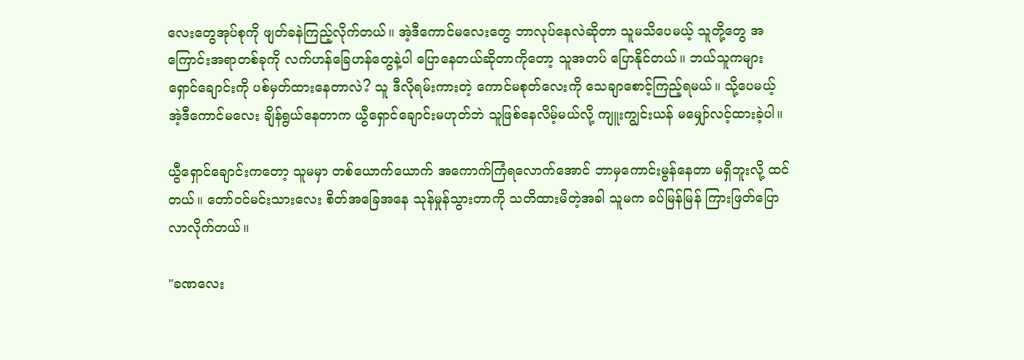လေးတွေအုပ်စုကို ဖျတ်ခနဲကြည့်လိုက်တယ်။ အဲ့ဒီကောင်မလေးတွေ ဘာလုပ်နေလဲဆိုတာ သူမသိပေမယ့် သူတို့တွေ အကြောင်းအရာတစ်ခုကို လက်ဟန်ခြေဟန်တွေနဲ့ပါ ပြောနေတယ်ဆိုတာကိုတော့ သူအတပ် ပြောနိုင်တယ်။ ဘယ်သူကများ ရှောင်ချောင်းကို ပစ်မှတ်ထားနေတာလဲ? သူ ဒီလိုရမ်းကားတဲ့ ကောင်မစုတ်လေးကို သေချာစောင့်ကြည့်ရမယ်။ သို့ပေမယ့် အဲ့ဒီကောင်မလေး ချိန်ရွယ်နေတာက ယွီရှောင်ချောင်းမဟုတ်ဘဲ သူဖြစ်နေလိမ့်မယ်လို့ ကျူးကျွင်းယန် မမျှော်လင့်ထားခဲ့ပါ။

ယွီရှောင်ချောင်းကတော့ သူမမှာ တစ်ယောက်ယောက် အကောက်ကြံရလောက်အောင် ဘာမှကောင်းမွန်နေတာ မရှိဘူးလို့ ထင်တယ်။ တော်ဝင်မင်းသားလေး စိတ်အခြေအနေ သုန်မှုန်သွားတာကို သတိထားမိတဲ့အခါ သူမက ခပ်မြန်မြန် ကြားဖြတ်ပြောလာလိုက်တယ်။

"ခဏလေး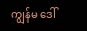ကျွန်မ ဒေါ်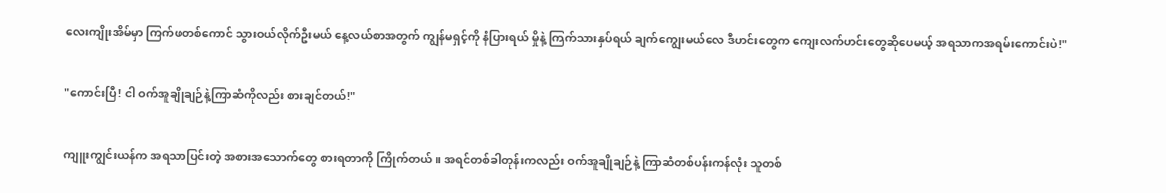လေးကျိုးအိမ်မှာ ကြက်ဖတစ်ကောင် သွားဝယ်လိုက်ဦးမယ် နေ့လယ်စာအတွက် ကျွန်မရှင့်ကို နံပြားရယ် မှိုနဲ့ ကြက်သားနှပ်ရယ် ချက်ကျွေးမယ်လေ ဒီဟင်းတွေက ကျေးလက်ဟင်းတွေဆိုပေမယ့် အရသာကအရမ်းကောင်းပဲ!"

"ကောင်းပြီ! ငါ ဝက်အူချိုချဉ်နဲ့ကြာဆံကိုလည်း စားချင်တယ်!"

ကျူးကျွင်းယန်က အရသာပြင်းတဲ့ အစားအသောက်တွေ စားရတာကို ကြိုက်တယ်။ အရင်တစ်ခါတုန်းကလည်း ဝက်အူချိုချဉ်နဲ့ ကြာဆံတစ်ပန်းကန်လုံး သူတစ်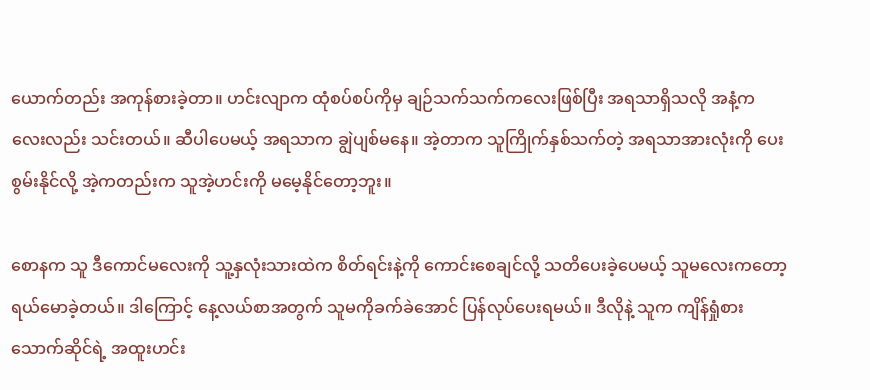ယောက်တည်း အကုန်စားခဲ့တာ။ ဟင်းလျာက ထုံစပ်စပ်ကိုမှ ချဉ်သက်သက်ကလေးဖြစ်ပြီး အရသာရှိသလို အနံ့ကလေးလည်း သင်းတယ်။ ဆီပါပေမယ့် အရသာက ချွဲပျစ်မနေ။ အဲ့တာက သူကြိုက်နှစ်သက်တဲ့ အရသာအားလုံးကို ပေးစွမ်းနိုင်လို့ အဲ့ကတည်းက သူအဲ့ဟင်းကို မမေ့နိုင်တော့ဘူး။

စောနက သူ ဒီကောင်မလေးကို သူ့နှလုံးသားထဲက စိတ်ရင်းနဲ့ကို ကောင်းစေချင်လို့ သတိပေးခဲ့ပေမယ့် သူမလေးကတော့ ရယ်မောခဲ့တယ်။ ဒါကြောင့် နေ့လယ်စာအတွက် သူမကိုခက်ခဲအောင် ပြန်လုပ်ပေးရမယ်။ ဒီလိုနဲ့ သူက ကျိန်ရှုံစားသောက်ဆိုင်ရဲ့ အထူးဟင်း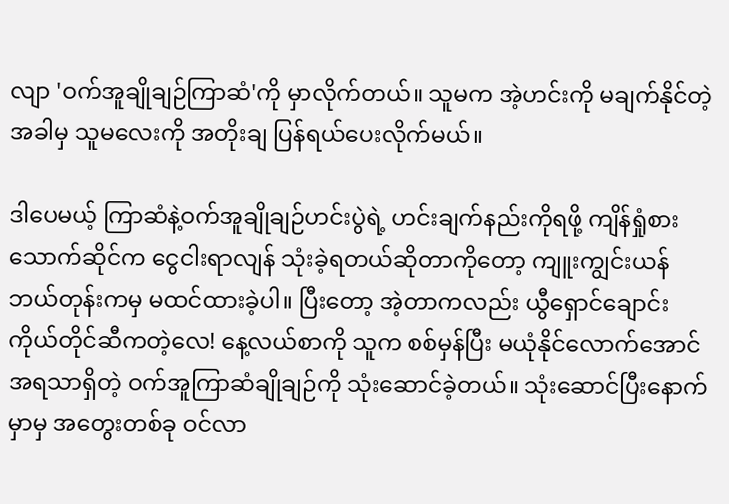လျာ 'ဝက်အူချိုချဉ်ကြာဆံ'ကို မှာလိုက်တယ်။ သူမက အဲ့ဟင်းကို မချက်နိုင်တဲ့အခါမှ သူမလေးကို အတိုးချ ပြန်ရယ်ပေးလိုက်မယ်။

ဒါပေမယ့် ကြာဆံနဲ့ဝက်အူချိုချဉ်ဟင်းပွဲရဲ့ ဟင်းချက်နည်းကိုရဖို့ ကျိန်ရှုံစားသောက်ဆိုင်က ငွေငါးရာလျန် သုံးခဲ့ရတယ်ဆိုတာကိုတော့ ကျူးကျွင်းယန် ဘယ်တုန်းကမှ မထင်ထားခဲ့ပါ။ ပြီးတော့ အဲ့တာကလည်း ယွီရှောင်ချောင်း ကိုယ်တိုင်ဆီကတဲ့လေ! နေ့လယ်စာကို သူက စစ်မှန်ပြီး မယုံနိုင်လောက်အောင် အရသာရှိတဲ့ ဝက်အူကြာဆံချိုချဉ်ကို သုံးဆောင်ခဲ့တယ်။ သုံးဆောင်ပြီးနောက်မှာမှ အတွေးတစ်ခု ဝင်လာ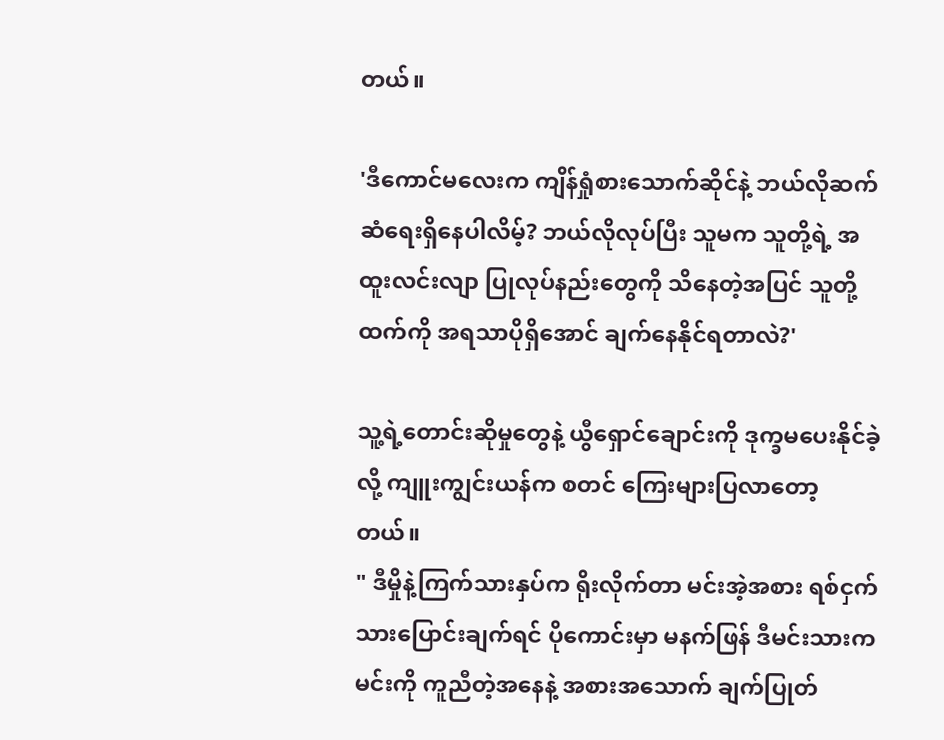တယ်။

'ဒီကောင်မလေးက ကျိန်ရှုံစားသောက်ဆိုင်နဲ့ ဘယ်လိုဆက်ဆံရေးရှိနေပါလိမ့်? ဘယ်လိုလုပ်ပြီး သူမက သူတို့ရဲ့ အထူးလင်းလျာ ပြုလုပ်နည်းတွေကို သိနေတဲ့အပြင် သူတို့ထက်ကို အရသာပိုရှိအောင် ချက်နေနိုင်ရတာလဲ?'

သူ့ရဲ့တောင်းဆိုမှုတွေနဲ့ ယွီရှောင်ချောင်းကို ဒုက္ခမပေးနိုင်ခဲ့လို့ ကျူးကျွင်းယန်က စတင် ကြေးများပြလာတော့တယ်။
" ဒီမှိုနဲ့ကြက်သားနှပ်က ရိုးလိုက်တာ မင်းအဲ့အစား ရစ်ငှက်သားပြောင်းချက်ရင် ပိုကောင်းမှာ မနက်ဖြန် ဒီမင်းသားက မင်းကို ကူညီတဲ့အနေနဲ့ အစားအသောက် ချက်ပြုတ်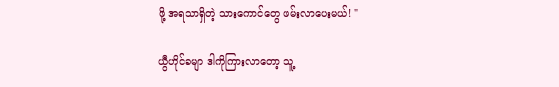ဖို့ အရသာရှိတဲ့ သားကောင်တွေ ဖမ်းလာပေးမယ်! "

ယွီဟိုင်ခမျာ ဒါကိုကြားလာတော့ သူ့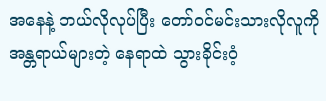အနေနဲ့ ဘယ်လိုလုပ်ပြီး တော်ဝင်မင်းသားလိုလူကို အန္တရာယ်များတဲ့ နေရာထဲ သွားခိုင်းဝံ့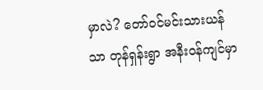မှာလဲ? တော်ဝင်မင်းသားယန်သာ တုန်ရှန်းရွာ အနီးဝန်ကျင်မှာ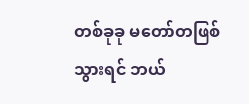တစ်ခုခု မတော်တဖြစ်သွားရင် ဘယ်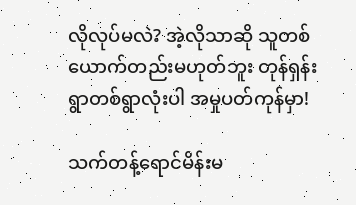လိုလုပ်မလဲ? အဲ့လိုသာဆို သူတစ်ယောက်တည်းမဟုတ်ဘူး တုန်ရှန်းရွာတစ်ရွာလုံးပါ အမှုပတ်ကုန်မှာ!

သက်တန့်ရောင်မိန်းမ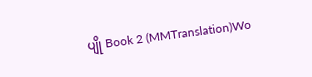ပျို Book 2 (MMTranslation)Wo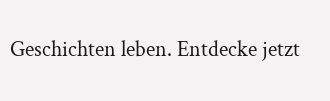Geschichten leben. Entdecke jetzt